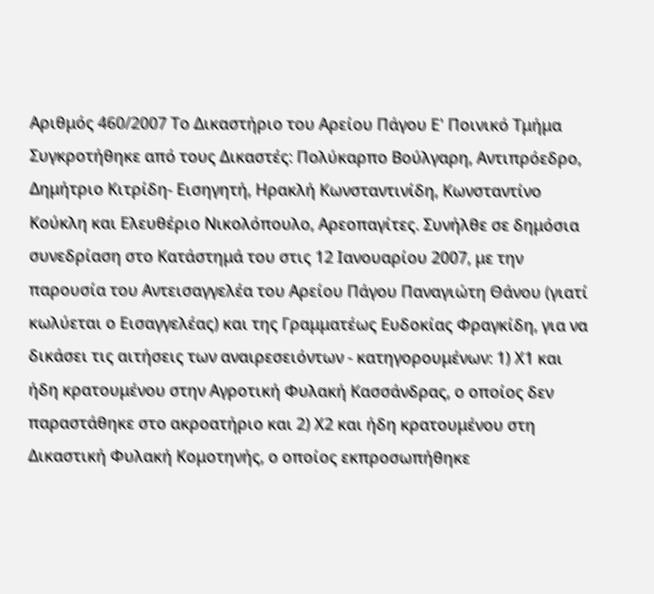Αριθμός 460/2007 Το Δικαστήριο του Αρείου Πάγου Ε' Ποινικό Τμήμα Συγκροτήθηκε από τους Δικαστές: Πολύκαρπο Βούλγαρη, Αντιπρόεδρο, Δημήτριο Κιτρίδη- Εισηγητή, Ηρακλή Κωνσταντινίδη, Κωνσταντίνο Κούκλη και Ελευθέριο Νικολόπουλο, Αρεοπαγίτες. Συνήλθε σε δημόσια συνεδρίαση στο Κατάστημά του στις 12 Ιανουαρίου 2007, με την παρουσία του Αντεισαγγελέα του Αρείου Πάγου Παναγιώτη Θάνου (γιατί κωλύεται ο Εισαγγελέας) και της Γραμματέως Ευδοκίας Φραγκίδη, για να δικάσει τις αιτήσεις των αναιρεσειόντων - κατηγορουμένων: 1) Χ1 και ήδη κρατουμένου στην Αγροτική Φυλακή Κασσάνδρας, ο οποίος δεν παραστάθηκε στο ακροατήριο και 2) Χ2 και ήδη κρατουμένου στη Δικαστική Φυλακή Κομοτηνής, ο οποίος εκπροσωπήθηκε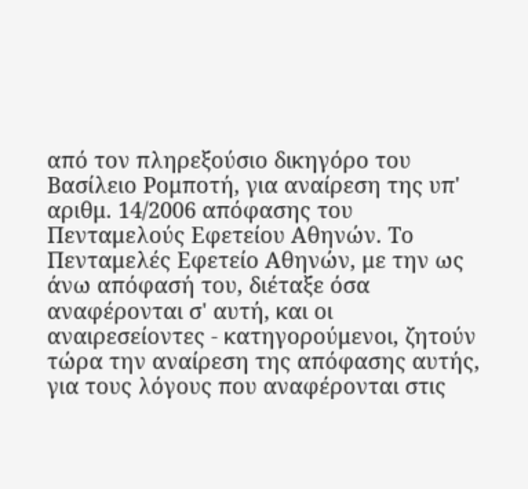από τον πληρεξούσιο δικηγόρο του Βασίλειο Ρομποτή, για αναίρεση της υπ' αριθμ. 14/2006 απόφασης του Πενταμελούς Εφετείου Αθηνών. Το Πενταμελές Εφετείο Αθηνών, με την ως άνω απόφασή του, διέταξε όσα αναφέρονται σ' αυτή, και οι αναιρεσείοντες - κατηγορούμενοι, ζητούν τώρα την αναίρεση της απόφασης αυτής, για τους λόγους που αναφέρονται στις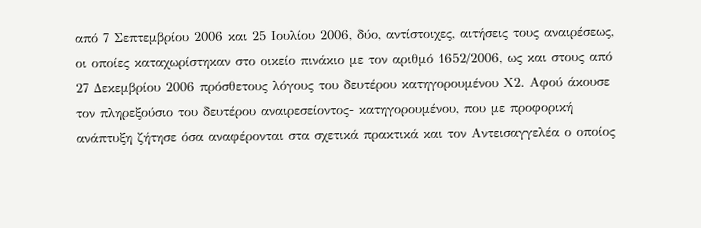από 7 Σεπτεμβρίου 2006 και 25 Ιουλίου 2006, δύο, αντίστοιχες, αιτήσεις τους αναιρέσεως, οι οποίες καταχωρίστηκαν στο οικείο πινάκιο με τον αριθμό 1652/2006, ως και στους από 27 Δεκεμβρίου 2006 πρόσθετους λόγους του δευτέρου κατηγορουμένου Χ2. Αφού άκουσε τον πληρεξούσιο του δευτέρου αναιρεσείοντος- κατηγορουμένου, που με προφορική ανάπτυξη ζήτησε όσα αναφέρονται στα σχετικά πρακτικά και τον Αντεισαγγελέα ο οποίος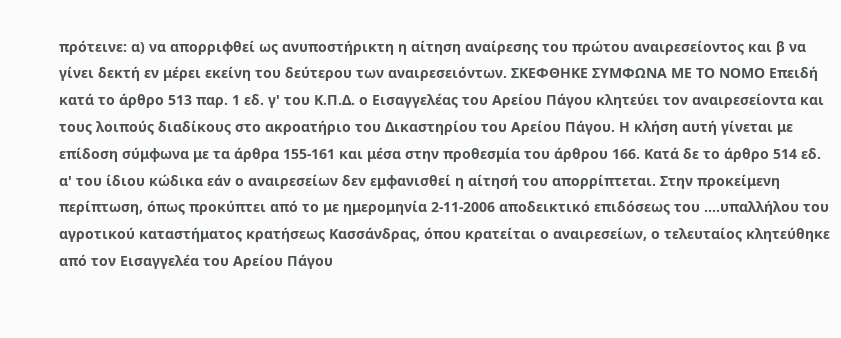πρότεινε: α) να απορριφθεί ως ανυποστήρικτη η αίτηση αναίρεσης του πρώτου αναιρεσείοντος και β να γίνει δεκτή εν μέρει εκείνη του δεύτερου των αναιρεσειόντων. ΣΚΕΦΘΗΚΕ ΣΥΜΦΩΝΑ ΜΕ ΤΟ ΝΟΜΟ Επειδή κατά το άρθρο 513 παρ. 1 εδ. γ' του Κ.Π.Δ. ο Εισαγγελέας του Αρείου Πάγου κλητεύει τον αναιρεσείοντα και τους λοιπούς διαδίκους στο ακροατήριο του Δικαστηρίου του Αρείου Πάγου. Η κλήση αυτή γίνεται με επίδοση σύμφωνα με τα άρθρα 155-161 και μέσα στην προθεσμία του άρθρου 166. Κατά δε το άρθρο 514 εδ. α' του ίδιου κώδικα εάν ο αναιρεσείων δεν εμφανισθεί η αίτησή του απορρίπτεται. Στην προκείμενη περίπτωση, όπως προκύπτει από το με ημερομηνία 2-11-2006 αποδεικτικό επιδόσεως του ....υπαλλήλου του αγροτικού καταστήματος κρατήσεως Κασσάνδρας, όπου κρατείται ο αναιρεσείων, ο τελευταίος κλητεύθηκε από τον Εισαγγελέα του Αρείου Πάγου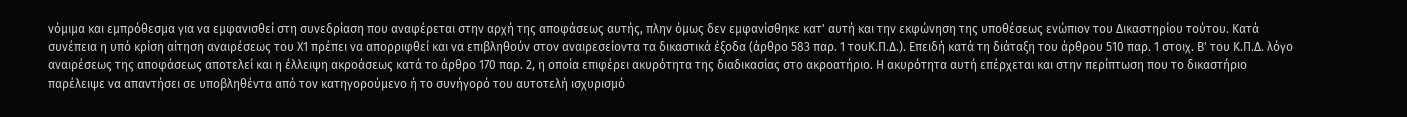νόμιμα και εμπρόθεσμα για να εμφανισθεί στη συνεδρίαση που αναφέρεται στην αρχή της αποφάσεως αυτής, πλην όμως δεν εμφανίσθηκε κατ' αυτή και την εκφώνηση της υποθέσεως ενώπιον του Δικαστηρίου τούτου. Κατά συνέπεια η υπό κρίση αίτηση αναιρέσεως του Χ1 πρέπει να απορριφθεί και να επιβληθούν στον αναιρεσείοντα τα δικαστικά έξοδα (άρθρο 583 παρ. 1 τουΚ.Π.Δ.). Επειδή κατά τη διάταξη του άρθρου 510 παρ. 1 στοιχ. Β' του Κ.Π.Δ. λόγο αναιρέσεως της αποφάσεως αποτελεί και η έλλειψη ακροάσεως κατά το άρθρο 170 παρ. 2, η οποία επιφέρει ακυρότητα της διαδικασίας στο ακροατήριο. Η ακυρότητα αυτή επέρχεται και στην περίπτωση που το δικαστήριο παρέλειψε να απαντήσει σε υποβληθέντα από τον κατηγορούμενο ή το συνήγορό του αυτοτελή ισχυρισμό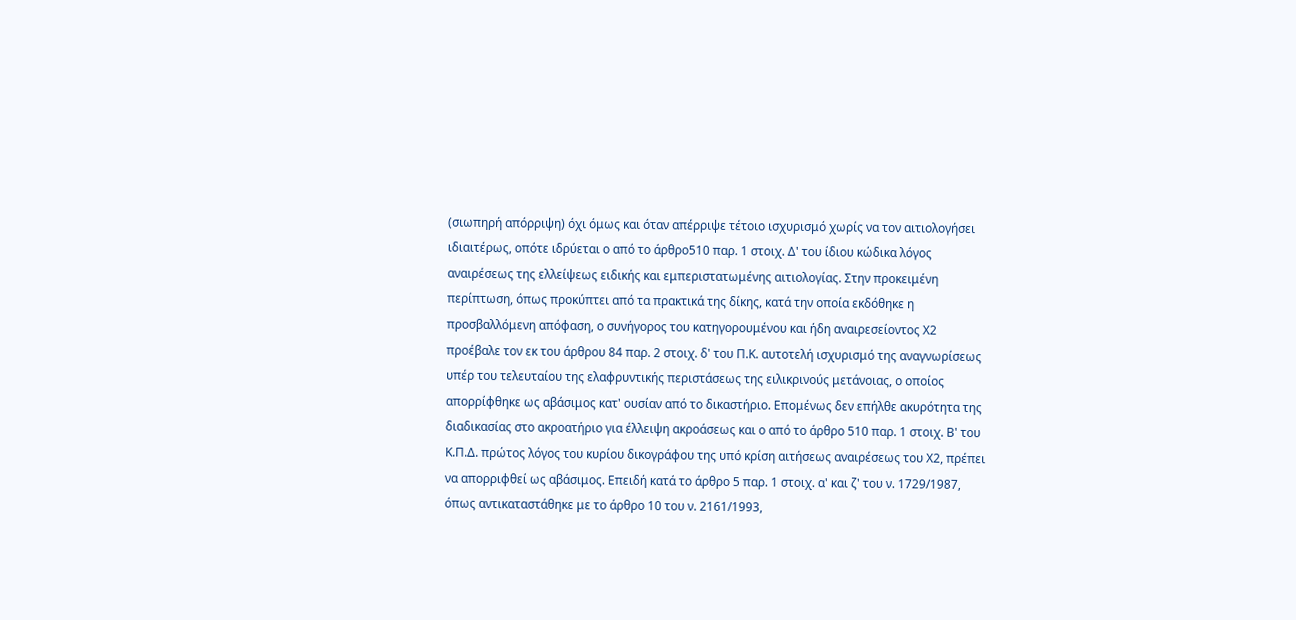(σιωπηρή απόρριψη) όχι όμως και όταν απέρριψε τέτοιο ισχυρισμό χωρίς να τον αιτιολογήσει ιδιαιτέρως, οπότε ιδρύεται ο από το άρθρο510 παρ. 1 στοιχ. Δ' του ίδιου κώδικα λόγος αναιρέσεως της ελλείψεως ειδικής και εμπεριστατωμένης αιτιολογίας. Στην προκειμένη περίπτωση, όπως προκύπτει από τα πρακτικά της δίκης, κατά την οποία εκδόθηκε η προσβαλλόμενη απόφαση, ο συνήγορος του κατηγορουμένου και ήδη αναιρεσείοντος Χ2 προέβαλε τον εκ του άρθρου 84 παρ. 2 στοιχ. δ' του Π.Κ. αυτοτελή ισχυρισμό της αναγνωρίσεως υπέρ του τελευταίου της ελαφρυντικής περιστάσεως της ειλικρινούς μετάνοιας, ο οποίος απορρίφθηκε ως αβάσιμος κατ' ουσίαν από το δικαστήριο. Επομένως δεν επήλθε ακυρότητα της διαδικασίας στο ακροατήριο για έλλειψη ακροάσεως και ο από το άρθρο 510 παρ. 1 στοιχ. Β' του Κ.Π.Δ. πρώτος λόγος του κυρίου δικογράφου της υπό κρίση αιτήσεως αναιρέσεως του Χ2, πρέπει να απορριφθεί ως αβάσιμος. Επειδή κατά το άρθρο 5 παρ. 1 στοιχ. α' και ζ' του ν. 1729/1987, όπως αντικαταστάθηκε με το άρθρο 10 του ν. 2161/1993,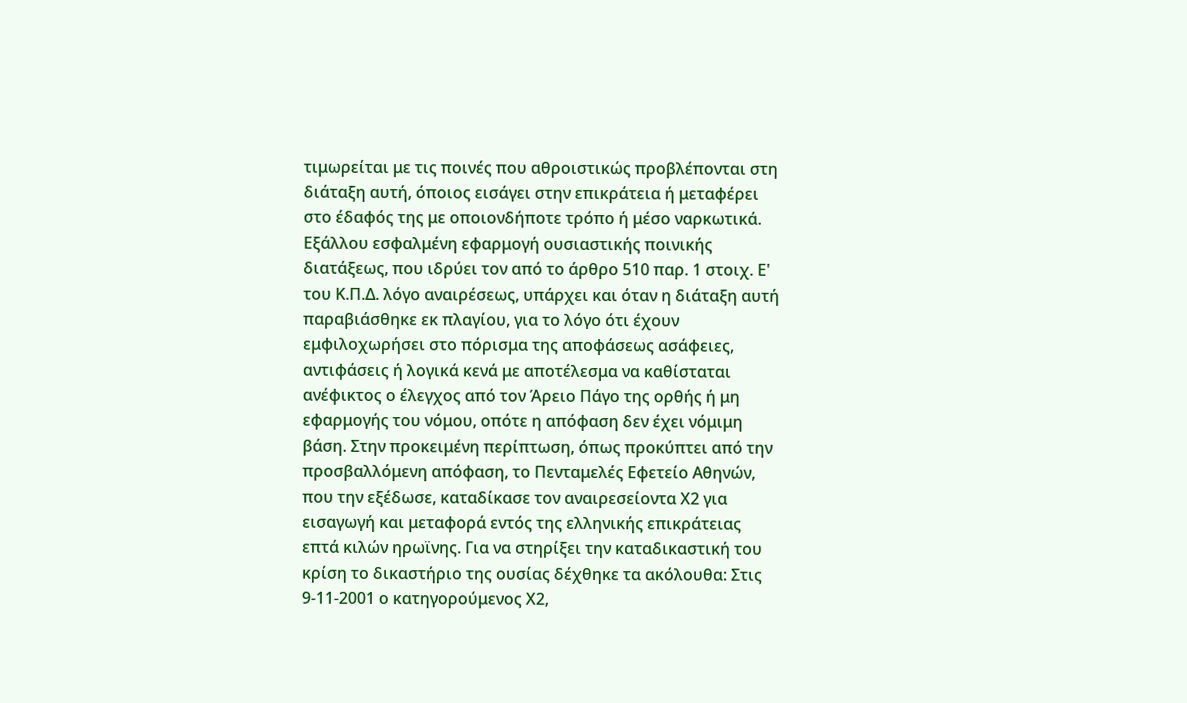τιμωρείται με τις ποινές που αθροιστικώς προβλέπονται στη διάταξη αυτή, όποιος εισάγει στην επικράτεια ή μεταφέρει στο έδαφός της με οποιονδήποτε τρόπο ή μέσο ναρκωτικά. Εξάλλου εσφαλμένη εφαρμογή ουσιαστικής ποινικής διατάξεως, που ιδρύει τον από το άρθρο 510 παρ. 1 στοιχ. Ε' του Κ.Π.Δ. λόγο αναιρέσεως, υπάρχει και όταν η διάταξη αυτή παραβιάσθηκε εκ πλαγίου, για το λόγο ότι έχουν εμφιλοχωρήσει στο πόρισμα της αποφάσεως ασάφειες, αντιφάσεις ή λογικά κενά με αποτέλεσμα να καθίσταται ανέφικτος ο έλεγχος από τον Άρειο Πάγο της ορθής ή μη εφαρμογής του νόμου, οπότε η απόφαση δεν έχει νόμιμη βάση. Στην προκειμένη περίπτωση, όπως προκύπτει από την προσβαλλόμενη απόφαση, το Πενταμελές Εφετείο Αθηνών, που την εξέδωσε, καταδίκασε τον αναιρεσείοντα Χ2 για εισαγωγή και μεταφορά εντός της ελληνικής επικράτειας επτά κιλών ηρωϊνης. Για να στηρίξει την καταδικαστική του κρίση το δικαστήριο της ουσίας δέχθηκε τα ακόλουθα: Στις 9-11-2001 ο κατηγορούμενος Χ2,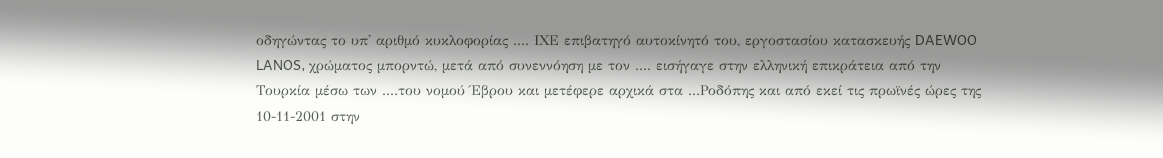οδηγώντας το υπ' αριθμό κυκλοφορίας .... ΙΧΕ επιβατηγό αυτοκίνητό του, εργοστασίου κατασκευής DAEWOO LANOS, χρώματος μπορντώ, μετά από συνεννόηση με τον .... εισήγαγε στην ελληνική επικράτεια από την Τουρκία μέσω των ....του νομού Έβρου και μετέφερε αρχικά στα ...Ροδόπης και από εκεί τις πρωϊνές ώρες της 10-11-2001 στην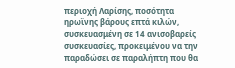περιοχή Λαρίσης, ποσότητα ηρωϊνης βάρους επτά κιλών, συσκευασμένη σε 14 ανισοβαρείς συσκευασίες, προκειμένου να την παραδώσει σε παραλήπτη που θα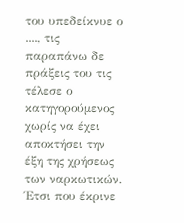του υπεδείκνυε ο ...., τις παραπάνω δε πράξεις του τις τέλεσε ο κατηγορούμενος χωρίς να έχει αποκτήσει την έξη της χρήσεως των ναρκωτικών. Έτσι που έκρινε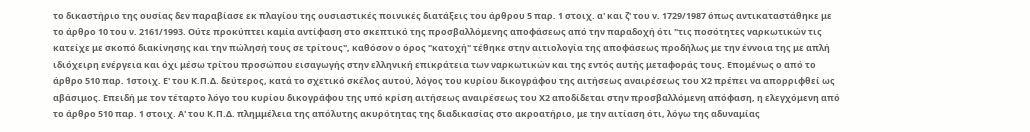το δικαστήριο της ουσίας δεν παραβίασε εκ πλαγίου της ουσιαστικές ποινικές διατάξεις του άρθρου 5 παρ. 1 στοιχ. α' και ζ' του ν. 1729/1987 όπως αντικαταστάθηκε με το άρθρο 10 του ν. 2161/1993. Ούτε προκύπτει καμία αντίφαση στο σκεπτικό της προσβαλλόμενης αποφάσεως από την παραδοχή ότι "τις ποσότητες ναρκωτικών τις κατείχε με σκοπό διακίνησης και την πώλησή τους σε τρίτους", καθόσον ο όρος "κατοχή" τέθηκε στην αιτιολογία της αποφάσεως προδήλως με την έννοια της με απλή ιδιόχειρη ενέργεια και όχι μέσω τρίτου προσώπου εισαγωγής στην ελληνική επικράτεια των ναρκωτικών και της εντός αυτής μεταφοράς τους. Επομένως ο από το άρθρο 510 παρ. 1στοιχ. Ε' του Κ.Π.Δ. δεύτερος, κατά το σχετικό σκέλος αυτού, λόγος του κυρίου δικογράφου της αιτήσεως αναιρέσεως του Χ2 πρέπει να απορριφθεί ως αβάσιμος. Επειδή με τον τέταρτο λόγο του κυρίου δικογράφου της υπό κρίση αιτήσεως αναιρέσεως του Χ2 αποδίδεται στην προσβαλλόμενη απόφαση, η ελεγχόμενη από το άρθρο 510 παρ. 1 στοιχ. Α' του Κ.Π.Δ. πλημμέλεια της απόλυτης ακυρότητας της διαδικασίας στο ακροατήριο, με την αιτίαση ότι, λόγω της αδυναμίας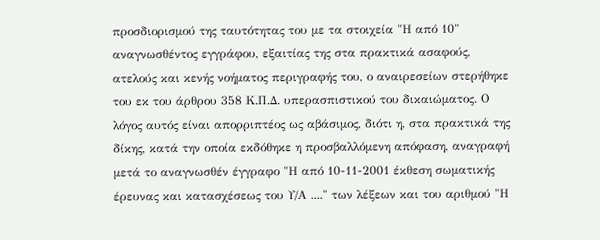προσδιορισμού της ταυτότητας του με τα στοιχεία "Η από 10" αναγνωσθέντος εγγράφου, εξαιτίας της στα πρακτικά ασαφούς, ατελούς και κενής νοήματος περιγραφής του, ο αναιρεσείων στερήθηκε του εκ του άρθρου 358 Κ.Π.Δ. υπερασπιστικού του δικαιώματος. Ο λόγος αυτός είναι απορριπτέος ως αβάσιμος, διότι η, στα πρακτικά της δίκης, κατά την οποία εκδόθηκε η προσβαλλόμενη απόφαση, αναγραφή μετά το αναγνωσθέν έγγραφο "Η από 10-11-2001 έκθεση σωματικής έρευνας και κατασχέσεως του Υ/Α ...." των λέξεων και του αριθμού "Η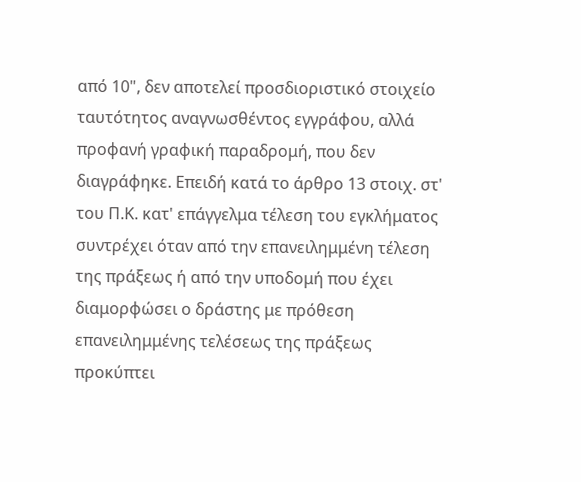από 10", δεν αποτελεί προσδιοριστικό στοιχείο ταυτότητος αναγνωσθέντος εγγράφου, αλλά προφανή γραφική παραδρομή, που δεν διαγράφηκε. Επειδή κατά το άρθρο 13 στοιχ. στ' του Π.Κ. κατ' επάγγελμα τέλεση του εγκλήματος συντρέχει όταν από την επανειλημμένη τέλεση της πράξεως ή από την υποδομή που έχει διαμορφώσει ο δράστης με πρόθεση επανειλημμένης τελέσεως της πράξεως προκύπτει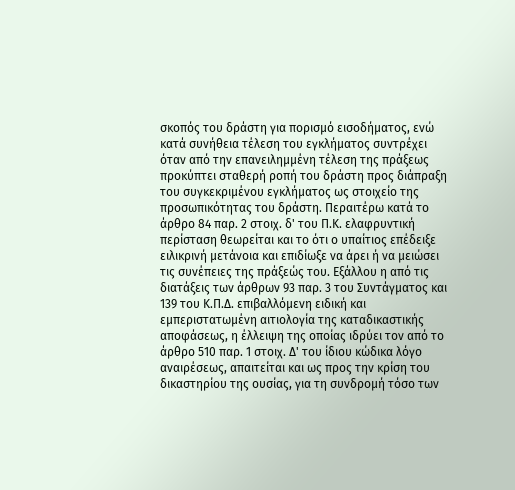σκοπός του δράστη για πορισμό εισοδήματος, ενώ κατά συνήθεια τέλεση του εγκλήματος συντρέχει όταν από την επανειλημμένη τέλεση της πράξεως προκύπτει σταθερή ροπή του δράστη προς διάπραξη του συγκεκριμένου εγκλήματος ως στοιχείο της προσωπικότητας του δράστη. Περαιτέρω κατά το άρθρο 84 παρ. 2 στοιχ. δ' του Π.Κ. ελαφρυντική περίσταση θεωρείται και το ότι ο υπαίτιος επέδειξε ειλικρινή μετάνοια και επιδίωξε να άρει ή να μειώσει τις συνέπειες της πράξεώς του. Εξάλλου η από τις διατάξεις των άρθρων 93 παρ. 3 του Συντάγματος και 139 του Κ.Π.Δ. επιβαλλόμενη ειδική και εμπεριστατωμένη αιτιολογία της καταδικαστικής αποφάσεως, η έλλειψη της οποίας ιδρύει τον από το άρθρο 510 παρ. 1 στοιχ. Δ' του ίδιου κώδικα λόγο αναιρέσεως, απαιτείται και ως προς την κρίση του δικαστηρίου της ουσίας, για τη συνδρομή τόσο των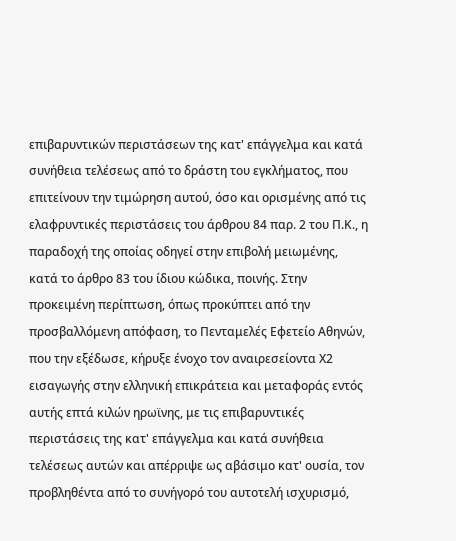επιβαρυντικών περιστάσεων της κατ' επάγγελμα και κατά συνήθεια τελέσεως από το δράστη του εγκλήματος, που επιτείνουν την τιμώρηση αυτού, όσο και ορισμένης από τις ελαφρυντικές περιστάσεις του άρθρου 84 παρ. 2 του Π.Κ., η παραδοχή της οποίας οδηγεί στην επιβολή μειωμένης, κατά το άρθρο 83 του ίδιου κώδικα, ποινής. Στην προκειμένη περίπτωση, όπως προκύπτει από την προσβαλλόμενη απόφαση, το Πενταμελές Εφετείο Αθηνών, που την εξέδωσε, κήρυξε ένοχο τον αναιρεσείοντα Χ2 εισαγωγής στην ελληνική επικράτεια και μεταφοράς εντός αυτής επτά κιλών ηρωϊνης, με τις επιβαρυντικές περιστάσεις της κατ' επάγγελμα και κατά συνήθεια τελέσεως αυτών και απέρριψε ως αβάσιμο κατ' ουσία, τον προβληθέντα από το συνήγορό του αυτοτελή ισχυρισμό,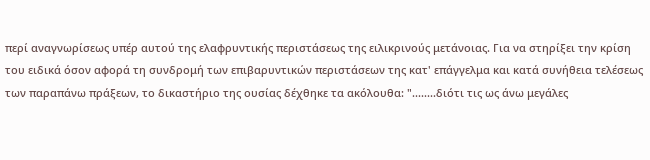περί αναγνωρίσεως υπέρ αυτού της ελαφρυντικής περιστάσεως της ειλικρινούς μετάνοιας. Για να στηρίξει την κρίση του ειδικά όσον αφορά τη συνδρομή των επιβαρυντικών περιστάσεων της κατ' επάγγελμα και κατά συνήθεια τελέσεως των παραπάνω πράξεων, το δικαστήριο της ουσίας δέχθηκε τα ακόλουθα: "........διότι τις ως άνω μεγάλες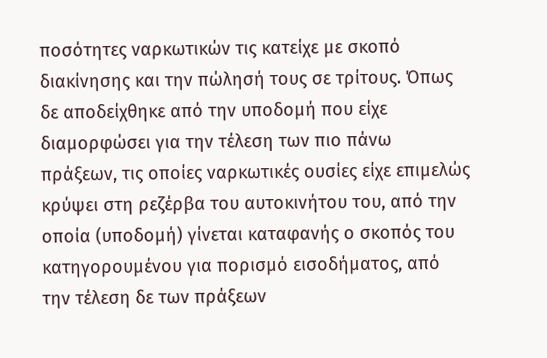ποσότητες ναρκωτικών τις κατείχε με σκοπό διακίνησης και την πώλησή τους σε τρίτους. Όπως δε αποδείχθηκε από την υποδομή που είχε διαμορφώσει για την τέλεση των πιο πάνω πράξεων, τις οποίες ναρκωτικές ουσίες είχε επιμελώς κρύψει στη ρεζέρβα του αυτοκινήτου του, από την οποία (υποδομή) γίνεται καταφανής ο σκοπός του κατηγορουμένου για πορισμό εισοδήματος, από την τέλεση δε των πράξεων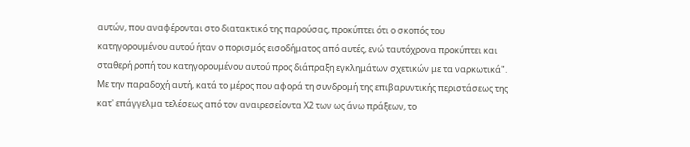αυτών, που αναφέρονται στο διατακτικό της παρούσας, προκύπτει ότι ο σκοπός του κατηγορουμένου αυτού ήταν ο πορισμός εισοδήματος από αυτές, ενώ ταυτόχρονα προκύπτει και σταθερή ροπή του κατηγορουμένου αυτού προς διάπραξη εγκλημάτων σχετικών με τα ναρκωτικά". Με την παραδοχή αυτή, κατά το μέρος που αφορά τη συνδρομή της επιβαρυντικής περιστάσεως της κατ' επάγγελμα τελέσεως από τον αναιρεσείοντα Χ2 των ως άνω πράξεων, το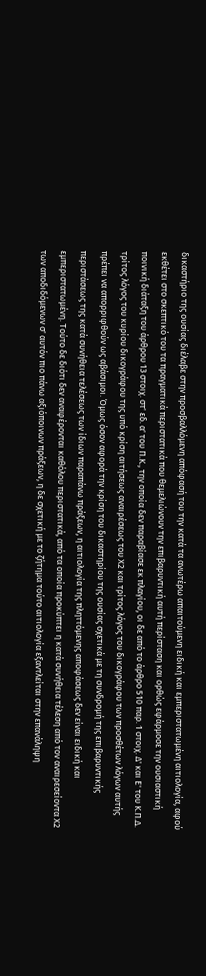δικαστήριο της ουσίας διέλαβε στην προσβαλλόμενη απόφασή του την κατά τα ανωτέρω απαιτούμενη ειδική και εμπεριστατωμένη αιτιολογία, αφού εκθέτει στο σκεπτικό του τα πραγματικά περιστατικά που θεμελιώνουν την επιβαρυντική αυτή περίσταση και ορθώς εφάρμοσε την ουσιαστική ποινική διάταξη του άρθρου 13 στοιχ. στ' εδ. α' του Π.Κ., την οποία δεν παραβίασε εκ πλαγίου, οι δε από το άρθρο 510 παρ. 1 στοιχ. Δ' και Ε' του Κ.Π.Δ. τρίτος λόγος του κυρίου δικογράφου της υπό κρίση αιτήσεως αναιρέσεως του Χ2 και τρίτος λόγος του δικογράφου των προσθέτων λόγων αυτής πρέπει να απορριφθούν ως αβάσιμοι. Όμως όσον αφορά την κρίση του δικαστηρίου της ουσίας σχετικά με τη συνδρομή της επιβαρυντικής περιστάσεως της κατά συνήθεια τελέσεως των ίδιων παραπάνω πράξεων, η αιτιολογία της πληττόμενης αποφάσεως δεν είναι ειδική και εμπεριστατωμένη. Τούτο δε διότι δεν αναφέρονται καθόλου περιστατικά, από τα οποία προκύπτει η κατά συνήθεια τέλεση από τον αναιρεσείοντα Χ2 των αποδιδόμενων σ' αυτόν πιο πάνω αξιόποινων πράξεων, η δε σχετική με το ζήτημα τούτο αιτιολογία εξαντλείται στην επανάληψη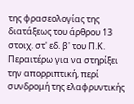της φρασεολογίας της διατάξεως του άρθρου 13 στοιχ. στ' εδ. β' του Π.Κ. Περαιτέρω για να στηρίξει την απορριπτική, περί συνδρομή της ελαφρυντικής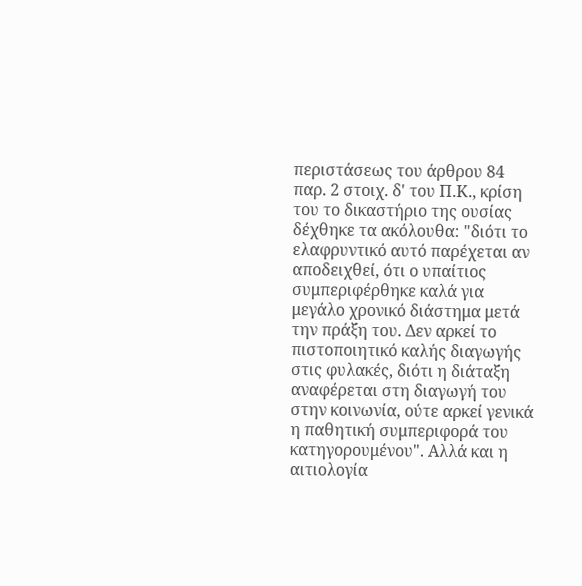περιστάσεως του άρθρου 84 παρ. 2 στοιχ. δ' του Π.Κ., κρίση του το δικαστήριο της ουσίας δέχθηκε τα ακόλουθα: "διότι το ελαφρυντικό αυτό παρέχεται αν αποδειχθεί, ότι ο υπαίτιος συμπεριφέρθηκε καλά για μεγάλο χρονικό διάστημα μετά την πράξη του. Δεν αρκεί το πιστοποιητικό καλής διαγωγής στις φυλακές, διότι η διάταξη αναφέρεται στη διαγωγή του στην κοινωνία, ούτε αρκεί γενικά η παθητική συμπεριφορά του κατηγορουμένου". Αλλά και η αιτιολογία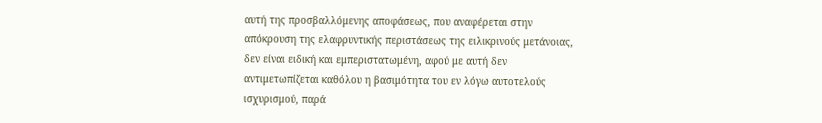αυτή της προσβαλλόμενης αποφάσεως, που αναφέρεται στην απόκρουση της ελαφρυντικής περιστάσεως της ειλικρινούς μετάνοιας, δεν είναι ειδική και εμπεριστατωμένη, αφού με αυτή δεν αντιμετωπίζεται καθόλου η βασιμότητα του εν λόγω αυτοτελούς ισχυρισμού, παρά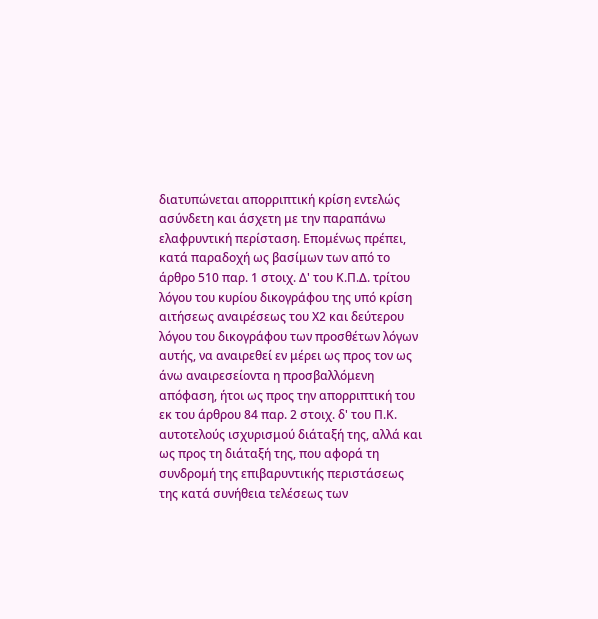διατυπώνεται απορριπτική κρίση εντελώς ασύνδετη και άσχετη με την παραπάνω ελαφρυντική περίσταση. Επομένως πρέπει, κατά παραδοχή ως βασίμων των από το άρθρο 510 παρ. 1 στοιχ. Δ' του Κ.Π.Δ. τρίτου λόγου του κυρίου δικογράφου της υπό κρίση αιτήσεως αναιρέσεως του Χ2 και δεύτερου λόγου του δικογράφου των προσθέτων λόγων αυτής, να αναιρεθεί εν μέρει ως προς τον ως άνω αναιρεσείοντα η προσβαλλόμενη απόφαση, ήτοι ως προς την απορριπτική του εκ του άρθρου 84 παρ. 2 στοιχ. δ' του Π.Κ. αυτοτελούς ισχυρισμού διάταξή της, αλλά και ως προς τη διάταξή της, που αφορά τη συνδρομή της επιβαρυντικής περιστάσεως της κατά συνήθεια τελέσεως των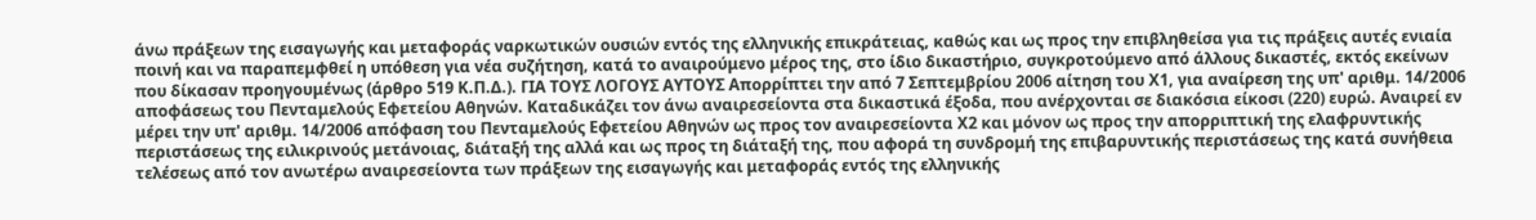άνω πράξεων της εισαγωγής και μεταφοράς ναρκωτικών ουσιών εντός της ελληνικής επικράτειας, καθώς και ως προς την επιβληθείσα για τις πράξεις αυτές ενιαία ποινή και να παραπεμφθεί η υπόθεση για νέα συζήτηση, κατά το αναιρούμενο μέρος της, στο ίδιο δικαστήριο, συγκροτούμενο από άλλους δικαστές, εκτός εκείνων που δίκασαν προηγουμένως (άρθρο 519 Κ.Π.Δ.). ΓΙΑ ΤΟΥΣ ΛΟΓΟΥΣ ΑΥΤΟΥΣ Απορρίπτει την από 7 Σεπτεμβρίου 2006 αίτηση του Χ1, για αναίρεση της υπ' αριθμ. 14/2006 αποφάσεως του Πενταμελούς Εφετείου Αθηνών. Καταδικάζει τον άνω αναιρεσείοντα στα δικαστικά έξοδα, που ανέρχονται σε διακόσια είκοσι (220) ευρώ. Αναιρεί εν μέρει την υπ' αριθμ. 14/2006 απόφαση του Πενταμελούς Εφετείου Αθηνών ως προς τον αναιρεσείοντα Χ2 και μόνον ως προς την απορριπτική της ελαφρυντικής περιστάσεως της ειλικρινούς μετάνοιας, διάταξή της αλλά και ως προς τη διάταξή της, που αφορά τη συνδρομή της επιβαρυντικής περιστάσεως της κατά συνήθεια τελέσεως από τον ανωτέρω αναιρεσείοντα των πράξεων της εισαγωγής και μεταφοράς εντός της ελληνικής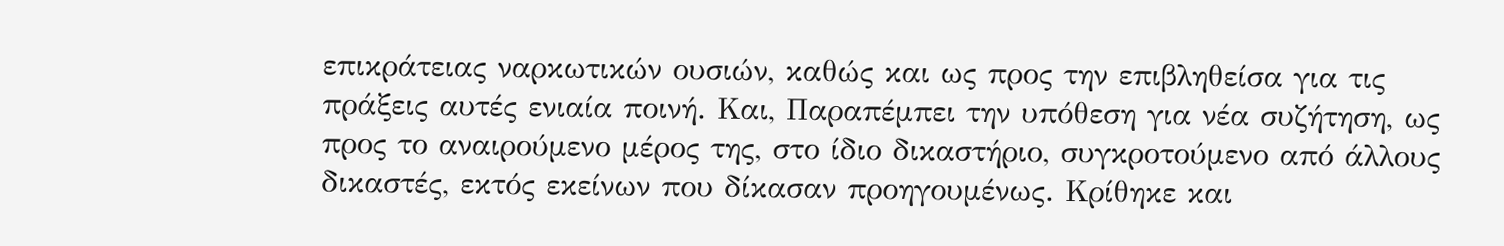επικράτειας ναρκωτικών ουσιών, καθώς και ως προς την επιβληθείσα για τις πράξεις αυτές ενιαία ποινή. Και, Παραπέμπει την υπόθεση για νέα συζήτηση, ως προς το αναιρούμενο μέρος της, στο ίδιο δικαστήριο, συγκροτούμενο από άλλους δικαστές, εκτός εκείνων που δίκασαν προηγουμένως. Κρίθηκε και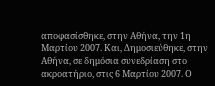αποφασίσθηκε, στην Αθήνα, την 1η Μαρτίου 2007. Και, Δημοσιεύθηκε, στην Αθήνα, σε δημόσια συνεδρίαση στο ακροατήριο, στις 6 Μαρτίου 2007. Ο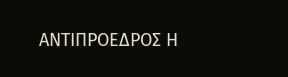ΑΝΤΙΠΡΟΕΔΡΟΣ Η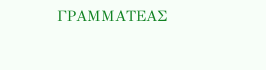ΓΡΑΜΜΑΤΕΑΣ